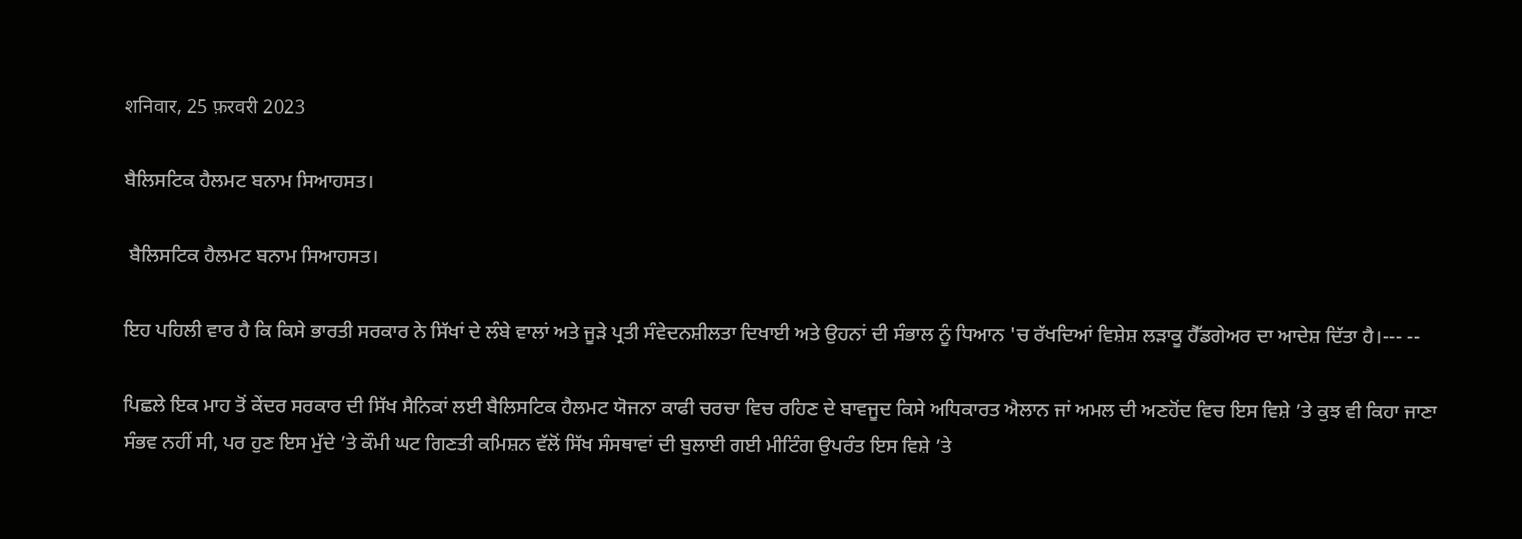शनिवार, 25 फ़रवरी 2023

ਬੈਲਿਸਟਿਕ ਹੈਲਮਟ ਬਨਾਮ ਸਿਆਹਸਤ।

 ਬੈਲਿਸਟਿਕ ਹੈਲਮਟ ਬਨਾਮ ਸਿਆਹਸਤ।

ਇਹ ਪਹਿਲੀ ਵਾਰ ਹੈ ਕਿ ਕਿਸੇ ਭਾਰਤੀ ਸਰਕਾਰ ਨੇ ਸਿੱਖਾਂ ਦੇ ਲੰਬੇ ਵਾਲਾਂ ਅਤੇ ਜੂੜੇ ਪ੍ਰਤੀ ਸੰਵੇਦਨਸ਼ੀਲਤਾ ਦਿਖਾਈ ਅਤੇ ਉਹਨਾਂ ਦੀ ਸੰਭਾਲ ਨੂੰ ਧਿਆਨ 'ਚ ਰੱਖਦਿਆਂ ਵਿਸ਼ੇਸ਼ ਲੜਾਕੂ ਹੈੱਡਗੇਅਰ ਦਾ ਆਦੇਸ਼ ਦਿੱਤਾ ਹੈ।--- --

ਪਿਛਲੇ ਇਕ ਮਾਹ ਤੋਂ ਕੇਂਦਰ ਸਰਕਾਰ ਦੀ ਸਿੱਖ ਸੈਨਿਕਾਂ ਲਈ ਬੈਲਿਸਟਿਕ ਹੈਲਮਟ ਯੋਜਨਾ ਕਾਫੀ ਚਰਚਾ ਵਿਚ ਰਹਿਣ ਦੇ ਬਾਵਜੂਦ ਕਿਸੇ ਅਧਿਕਾਰਤ ਐਲਾਨ ਜਾਂ ਅਮਲ ਦੀ ਅਣਹੋਂਦ ਵਿਚ ਇਸ ਵਿਸ਼ੇ ’ਤੇ ਕੁਝ ਵੀ ਕਿਹਾ ਜਾਣਾ ਸੰਭਵ ਨਹੀਂ ਸੀ, ਪਰ ਹੁਣ ਇਸ ਮੁੱਦੇ ’ਤੇ ਕੌਮੀ ਘਟ ਗਿਣਤੀ ਕਮਿਸ਼ਨ ਵੱਲੋਂ ਸਿੱਖ ਸੰਸਥਾਵਾਂ ਦੀ ਬੁਲਾਈ ਗਈ ਮੀਟਿੰਗ ਉਪਰੰਤ ਇਸ ਵਿਸ਼ੇ ’ਤੇ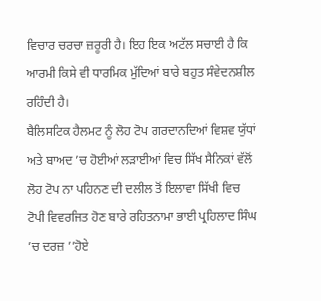ਵਿਚਾਰ ਚਰਚਾ ਜ਼ਰੂਰੀ ਹੈ। ਇਹ ਇਕ ਅਟੱਲ ਸਚਾਈ ਹੈ ਕਿ ਆਰਮੀ ਕਿਸੇ ਵੀ ਧਾਰਮਿਕ ਮੁੱਦਿਆਂ ਬਾਰੇ ਬਹੁਤ ਸੰਵੇਦਨਸ਼ੀਲ ਰਹਿੰਦੀ ਹੈ।
ਬੈਲਿਸਟਿਕ ਹੈਲਮਟ ਨੂੰ ਲੋਹ ਟੋਪ ਗਰਦਾਨਦਿਆਂ ਵਿਸ਼ਵ ਯੁੱਧਾਂ ਅਤੇ ਬਾਅਦ ’ਚ ਹੋਈਆਂ ਲੜਾਈਆਂ ਵਿਚ ਸਿੱਖ ਸੈਨਿਕਾਂ ਵੱਲੋਂ ਲੋਹ ਟੋਪ ਨਾ ਪਹਿਨਣ ਦੀ ਦਲੀਲ ਤੋਂ ਇਲਾਵਾ ਸਿੱਖੀ ਵਿਚ ਟੋਪੀ ਵਿਵਰਜਿਤ ਹੋਣ ਬਾਰੇ ਰਹਿਤਨਾਮਾ ਭਾਈ ਪ੍ਰਹਿਲਾਦ ਸਿੰਘ ’ਚ ਦਰਜ਼ ’’ਹੋਏ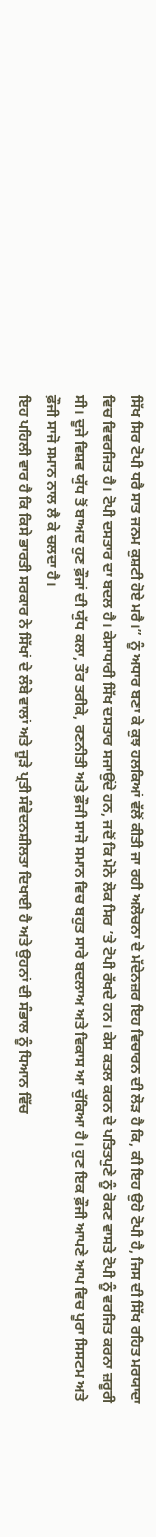ਸਿੱਖ ਸਿਰ ਟੋਪੀ ਧਰੈ ਸਾਤ ਜਨਮ ਕੁਸ਼ਟੀ ਹੋਏ ਮਰੈ।” ਨੂੰ ਅਧਾਰ ਬਣਾ ਕੇ ਕੁਝ ਹਲਕਿਆਂ ਵੱਲੋਂ ਕੀਤੀ ਜਾ ਰਹੀ ਅਲੋਚਨਾ ਦੇ ਮੱਦੇਨਜ਼ਰ ਇਹ ਵਿਚਾਰਨ ਦੀ ਲੋੜ ਹੈ ਕਿ, ਕੀ ਇਹ ਉਹੋ ਟੋਪੀ ਹੈ, ਜਿਸ ਦੀ ਸਿੱਖ ਰਹਿਤ ਮਰਯਾਦਾ ਵਿਚ ਵਿਵਰਜਿਤ ਹੈ। ਟੋਪੀ ਦਸਤਾਰ ਦਾ ਬਦਲ ਹੈ। ਕੇਸਾਧਾਰੀ ਸਿੱਖ ਦਸਤਾਰ ਸਜਾਉਂਦੇ ਹਨ, ਜਦੋਂ ਕਿ ਮੋਨੇ ਲੋਕ ਸਿਰ ’ਤੇ ਟੋਪੀ ਰੱਖਦੇ ਹਨ। ਕੇਸ ਕਤਲ ਕਰਨ ਦੇ ਪਤਿਤਪੁਣੇ ਨੂੰ ਰੋਕਣ ਵਾਸਤੇ ਟੋਪੀ ਨੂੰ ਵਰਜਿਤ ਕਰਨਾ ਜ਼ਰੂਰੀ ਸੀ। ਦੂਜੇ ਵਿਸ਼ਵ ਯੁੱਧ ਤੋਂ ਬਾਅਦ ਹੁਣ ਫ਼ੌਜਾਂ ਦੀ ਯੁੱਧ ਕਲਾ, ਤੌਰ ਤਰੀਕੇ, ਰਣਨੀਤੀ ਅਤੇ ਫ਼ੌਜੀ ਸਾਜੋ ਸਮਾਨ ਵਿਚ ਬਹੁਤ ਸਾਰੇ ਬਦਲਾਅ ਅਤੇ ਵਿਕਾਸ ਆ ਚੁੱਕਿਆ ਹੈ। ਹੁਣ ਇਕ ਫ਼ੌਜੀ ਆਪਣੇ ਆਪ ਵਿਚ ਪੂਰਾ ਸਿਸਟਮ ਅਤੇ ਫ਼ੌਜੀ ਸਾਜੋ ਸਮਾਨ ਨਾਲ ਲੈ ਕੇ ਚਲਦਾ ਹੈ।
ਇਹ ਪਹਿਲੀ ਵਾਰ ਹੈ ਕਿ ਕਿਸੇ ਭਾਰਤੀ ਸਰਕਾਰ ਨੇ ਸਿੱਖਾਂ ਦੇ ਲੰਬੇ ਵਾਲਾਂ ਅਤੇ ਜੂੜੇ ਪ੍ਰਤੀ ਸੰਵੇਦਨਸ਼ੀਲਤਾ ਦਿਖਾਈ ਹੈ ਅਤੇ ਉਹਨਾਂ ਦੀ ਸੰਭਾਲ ਨੂੰ ਧਿਆਨ ਵਿੱਚ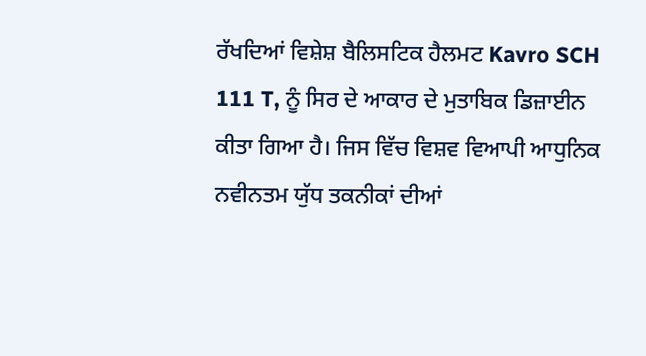ਰੱਖਦਿਆਂ ਵਿਸ਼ੇਸ਼ ਬੈਲਿਸਟਿਕ ਹੈਲਮਟ Kavro SCH 111 T, ਨੂੰ ਸਿਰ ਦੇ ਆਕਾਰ ਦੇ ਮੁਤਾਬਿਕ ਡਿਜ਼ਾਈਨ ਕੀਤਾ ਗਿਆ ਹੈ। ਜਿਸ ਵਿੱਚ ਵਿਸ਼ਵ ਵਿਆਪੀ ਆਧੁਨਿਕ ਨਵੀਨਤਮ ਯੁੱਧ ਤਕਨੀਕਾਂ ਦੀਆਂ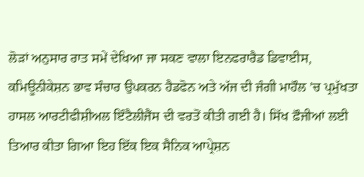ਲੋੜਾਂ ਅਨੁਸਾਰ ਰਾਤ ਸਮੇਂ ਦੇਖਿਆ ਜਾ ਸਕਣ ਵਾਲਾ ਇਨਫਰਾਰੈਡ ਡਿਵਾਈਸ, ਕਮਿਊਨੀਕੇਸ਼ਨ ਭਾਵ ਸੰਚਾਰ ਉਪਕਰਨ ਹੈਡਫੋਨ ਅਤੇ ਅੱਜ ਦੀ ਜੰਗੀ ਮਾਹੌਲ ’ਚ ਪ੍ਰਮੁੱਖਤਾ ਹਾਸਲ ਆਰਟੀਫੀਸ਼ੀਅਲ ਇੰਟੈਲੀਜੈਂਸ ਦੀ ਵਰਤੋਂ ਕੀਤੀ ਗਈ ਹੈ। ਸਿੱਖ ਫ਼ੌਜੀਆਂ ਲਈ ਤਿਆਰ ਕੀਤਾ ਗਿਆ ਇਹ ਇੱਕ ਇਕ ਸੈਨਿਕ ਆਪ੍ਰੇਸ਼ਨ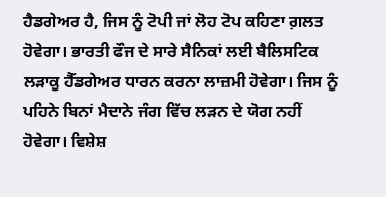ਹੈਡਗੇਅਰ ਹੈ, ਜਿਸ ਨੂੰ ਟੋਪੀ ਜਾਂ ਲੋਹ ਟੋਪ ਕਹਿਣਾ ਗ਼ਲਤ ਹੋਵੇਗਾ। ਭਾਰਤੀ ਫੌਜ ਦੇ ਸਾਰੇ ਸੈਨਿਕਾਂ ਲਈ ਬੈਲਿਸਟਿਕ ਲੜਾਕੂ ਹੈੱਡਗੇਅਰ ਧਾਰਨ ਕਰਨਾ ਲਾਜ਼ਮੀ ਹੋਵੇਗਾ। ਜਿਸ ਨੂੰ ਪਹਿਨੇ ਬਿਨਾਂ ਮੈਦਾਨੇ ਜੰਗ ਵਿੱਚ ਲੜਨ ਦੇ ਯੋਗ ਨਹੀਂ ਹੋਵੇਗਾ। ਵਿਸ਼ੇਸ਼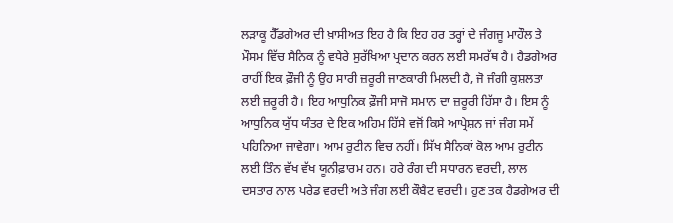ਲੜਾਕੂ ਹੈੱਡਗੇਅਰ ਦੀ ਖ਼ਾਸੀਅਤ ਇਹ ਹੈ ਕਿ ਇਹ ਹਰ ਤਰ੍ਹਾਂ ਦੇ ਜੰਗਜੂ ਮਾਹੌਲ ਤੇ ਮੌਸਮ ਵਿੱਚ ਸੈਨਿਕ ਨੂੰ ਵਧੇਰੇ ਸੁਰੱਖਿਆ ਪ੍ਰਦਾਨ ਕਰਨ ਲਈ ਸਮਰੱਥ ਹੈ। ਹੈਡਗੇਅਰ ਰਾਹੀਂ ਇਕ ਫ਼ੌਜੀ ਨੂੰ ਉਹ ਸਾਰੀ ਜ਼ਰੂਰੀ ਜਾਣਕਾਰੀ ਮਿਲਦੀ ਹੈ, ਜੋ ਜੰਗੀ ਕੁਸ਼ਲਤਾ ਲਈ ਜ਼ਰੂਰੀ ਹੈ। ਇਹ ਆਧੁਨਿਕ ਫ਼ੌਜੀ ਸਾਜੋ ਸਮਾਨ ਦਾ ਜ਼ਰੂਰੀ ਹਿੱਸਾ ਹੈ। ਇਸ ਨੂੰ ਆਧੁਨਿਕ ਯੁੱਧ ਯੰਤਰ ਦੇ ਇਕ ਅਹਿਮ ਹਿੱਸੇ ਵਜੋਂ ਕਿਸੇ ਆਪ੍ਰੇਸ਼ਨ ਜਾਂ ਜੰਗ ਸਮੇਂ ਪਹਿਨਿਆ ਜਾਵੇਗਾ। ਆਮ ਰੁਟੀਨ ਵਿਚ ਨਹੀਂ। ਸਿੱਖ ਸੈਨਿਕਾਂ ਕੋਲ ਆਮ ਰੁਟੀਨ ਲਈ ਤਿੰਨ ਵੱਖ ਵੱਖ ਯੂਨੀਫ਼ਾਰਮ ਹਨ। ਹਰੇ ਰੰਗ ਦੀ ਸਧਾਰਨ ਵਰਦੀ, ਲਾਲ ਦਸਤਾਰ ਨਾਲ ਪਰੇਡ ਵਰਦੀ ਅਤੇ ਜੰਗ ਲਈ ਕੌਬੈਟ ਵਰਦੀ। ਹੁਣ ਤਕ ਹੈਡਗੇਅਰ ਦੀ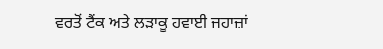ਵਰਤੋਂ ਟੈਂਕ ਅਤੇ ਲੜਾਕੂ ਹਵਾਈ ਜਹਾਜ਼ਾਂ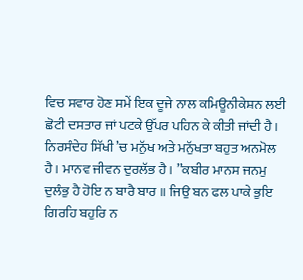ਵਿਚ ਸਵਾਰ ਹੋਣ ਸਮੇਂ ਇਕ ਦੂਜੇ ਨਾਲ ਕਮਿਊਨੀਕੇਸ਼ਨ ਲਈ ਛੋਟੀ ਦਸਤਾਰ ਜਾਂ ਪਟਕੇ ਉੱਪਰ ਪਹਿਨ ਕੇ ਕੀਤੀ ਜਾਂਦੀ ਹੈ।
ਨਿਰਸੰਦੇਹ ਸਿੱਖੀ ’ਚ ਮਨੁੱਖ ਅਤੇ ਮਨੁੱਖਤਾ ਬਹੁਤ ਅਨਮੋਲ ਹੈ। ਮਾਨਵ ਜੀਵਨ ਦੁਰਲੱਭ ਹੈ। ’’ਕਬੀਰ ਮਾਨਸ ਜਨਮੁ ਦੁਲੰਭੁ ਹੈ ਹੋਇ ਨ ਬਾਰੈ ਬਾਰ ॥ ਜਿਉ ਬਨ ਫਲ ਪਾਕੇ ਭੁਇ ਗਿਰਹਿ ਬਹੁਰਿ ਨ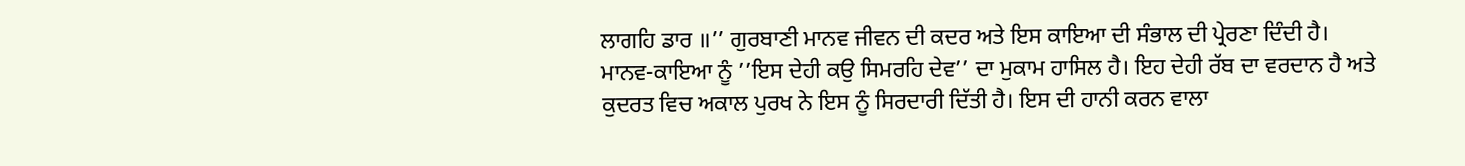ਲਾਗਹਿ ਡਾਰ ॥’’ ਗੁਰਬਾਣੀ ਮਾਨਵ ਜੀਵਨ ਦੀ ਕਦਰ ਅਤੇ ਇਸ ਕਾਇਆ ਦੀ ਸੰਭਾਲ ਦੀ ਪ੍ਰੇਰਣਾ ਦਿੰਦੀ ਹੈ। ਮਾਨਵ-ਕਾਇਆ ਨੂੰ ’’ਇਸ ਦੇਹੀ ਕਉ ਸਿਮਰਹਿ ਦੇਵ’’ ਦਾ ਮੁਕਾਮ ਹਾਸਿਲ ਹੈ। ਇਹ ਦੇਹੀ ਰੱਬ ਦਾ ਵਰਦਾਨ ਹੈ ਅਤੇ ਕੁਦਰਤ ਵਿਚ ਅਕਾਲ ਪੁਰਖ ਨੇ ਇਸ ਨੂੰ ਸਿਰਦਾਰੀ ਦਿੱਤੀ ਹੈ। ਇਸ ਦੀ ਹਾਨੀ ਕਰਨ ਵਾਲਾ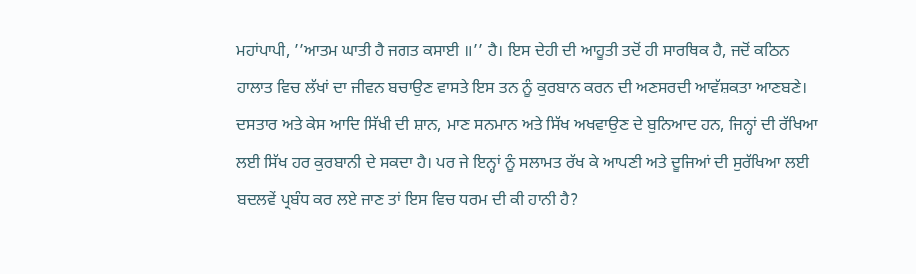ਮਹਾਂਪਾਪੀ, ’’ਆਤਮ ਘਾਤੀ ਹੈ ਜਗਤ ਕਸਾਈ ॥’’ ਹੈ। ਇਸ ਦੇਹੀ ਦੀ ਆਹੂਤੀ ਤਦੋਂ ਹੀ ਸਾਰਥਿਕ ਹੈ, ਜਦੋਂ ਕਠਿਨ ਹਾਲਾਤ ਵਿਚ ਲੱਖਾਂ ਦਾ ਜੀਵਨ ਬਚਾਉਣ ਵਾਸਤੇ ਇਸ ਤਨ ਨੂੰ ਕੁਰਬਾਨ ਕਰਨ ਦੀ ਅਣਸਰਦੀ ਆਵੱਸ਼ਕਤਾ ਆਣਬਣੇ।
ਦਸਤਾਰ ਅਤੇ ਕੇਸ ਆਦਿ ਸਿੱਖੀ ਦੀ ਸ਼ਾਨ, ਮਾਣ ਸਨਮਾਨ ਅਤੇ ਸਿੱਖ ਅਖਵਾਉਣ ਦੇ ਬੁਨਿਆਦ ਹਨ, ਜਿਨ੍ਹਾਂ ਦੀ ਰੱਖਿਆ ਲਈ ਸਿੱਖ ਹਰ ਕੁਰਬਾਨੀ ਦੇ ਸਕਦਾ ਹੈ। ਪਰ ਜੇ ਇਨ੍ਹਾਂ ਨੂੰ ਸਲਾਮਤ ਰੱਖ ਕੇ ਆਪਣੀ ਅਤੇ ਦੂਜਿਆਂ ਦੀ ਸੁਰੱਖਿਆ ਲਈ ਬਦਲਵੇਂ ਪ੍ਰਬੰਧ ਕਰ ਲਏ ਜਾਣ ਤਾਂ ਇਸ ਵਿਚ ਧਰਮ ਦੀ ਕੀ ਹਾਨੀ ਹੈ?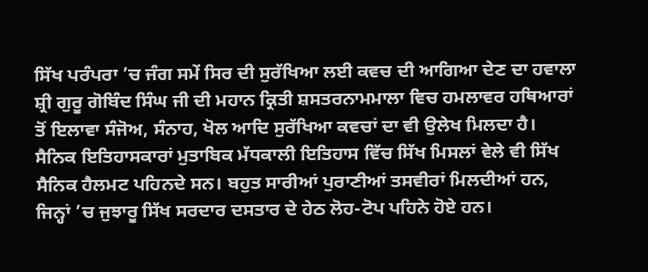ਸਿੱਖ ਪਰੰਪਰਾ ’ਚ ਜੰਗ ਸਮੇਂ ਸਿਰ ਦੀ ਸੁਰੱਖਿਆ ਲਈ ਕਵਚ ਦੀ ਆਗਿਆ ਦੇਣ ਦਾ ਹਵਾਲਾ ਸ਼੍ਰੀ ਗੁਰੂ ਗੋਬਿੰਦ ਸਿੰਘ ਜੀ ਦੀ ਮਹਾਨ ਕ੍ਰਿਤੀ ਸ਼ਸਤਰਨਾਮਮਾਲਾ ਵਿਚ ਹਮਲਾਵਰ ਹਥਿਆਰਾਂ ਤੋਂ ਇਲਾਵਾ ਸੰਜੋਅ, ਸੰਨਾਹ, ਖੋਲ ਆਦਿ ਸੁਰੱਖਿਆ ਕਵਚਾਂ ਦਾ ਵੀ ਉਲੇਖ ਮਿਲਦਾ ਹੈ। ਸੈਨਿਕ ਇਤਿਹਾਸਕਾਰਾਂ ਮੁਤਾਬਿਕ ਮੱਧਕਾਲੀ ਇਤਿਹਾਸ ਵਿੱਚ ਸਿੱਖ ਮਿਸਲਾਂ ਵੇਲੇ ਵੀ ਸਿੱਖ ਸੈਨਿਕ ਹੈਲਮਟ ਪਹਿਨਦੇ ਸਨ। ਬਹੁਤ ਸਾਰੀਆਂ ਪੁਰਾਣੀਆਂ ਤਸਵੀਰਾਂ ਮਿਲਦੀਆਂ ਹਨ, ਜਿਨ੍ਹਾਂ ’ਚ ਜੁਝਾਰੂ ਸਿੱਖ ਸਰਦਾਰ ਦਸਤਾਰ ਦੇ ਹੇਠ ਲੋਹ-ਟੋਪ ਪਹਿਨੇ ਹੋਏ ਹਨ।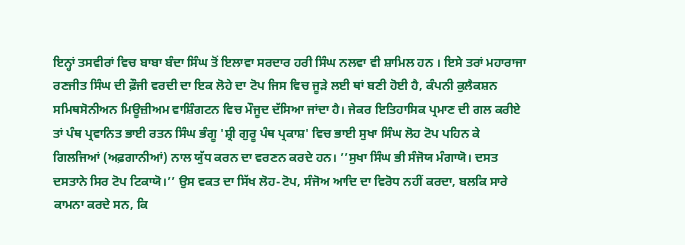ਇਨ੍ਹਾਂ ਤਸਵੀਰਾਂ ਵਿਚ ਬਾਬਾ ਬੰਦਾ ਸਿੰਘ ਤੋਂ ਇਲਾਵਾ ਸਰਦਾਰ ਹਰੀ ਸਿੰਘ ਨਲਵਾ ਵੀ ਸ਼ਾਮਿਲ ਹਨ । ਇਸੇ ਤਰਾਂ ਮਹਾਰਾਜਾ ਰਣਜੀਤ ਸਿੰਘ ਦੀ ਫ਼ੌਜੀ ਵਰਦੀ ਦਾ ਇਕ ਲੋਹੇ ਦਾ ਟੋਪ ਜਿਸ ਵਿਚ ਜੂੜੇ ਲਈ ਥਾਂ ਬਣੀ ਹੋਈ ਹੈ, ਕੰਪਨੀ ਕੁਲੈਕਸ਼ਨ ਸਮਿਥਸੋਨੀਅਨ ਮਿਊਜ਼ੀਅਮ ਵਾਸ਼ਿੰਗਟਨ ਵਿਚ ਮੌਜੂਦ ਦੱਸਿਆ ਜਾਂਦਾ ਹੈ। ਜੇਕਰ ਇਤਿਹਾਸਿਕ ਪ੍ਰਮਾਣ ਦੀ ਗਲ ਕਰੀਏ ਤਾਂ ਪੰਥ ਪ੍ਰਵਾਨਿਤ ਭਾਈ ਰਤਨ ਸਿੰਘ ਭੰਗੂ 'ਸ਼੍ਰੀ ਗੁਰੂ ਪੰਥ ਪ੍ਰਕਾਸ਼' ਵਿਚ ਭਾਈ ਸੁਖਾ ਸਿੰਘ ਲੋਹ ਟੋਪ ਪਹਿਨ ਕੇ ਗਿਲਜਿਆਂ (ਅਫ਼ਗਾਨੀਆਂ) ਨਾਲ ਯੁੱਧ ਕਰਨ ਦਾ ਵਰਣਨ ਕਰਦੇ ਹਨ। ’’ਸੁਖਾ ਸਿੰਘ ਭੀ ਸੰਜੋਯ ਮੰਗਾਯੋ। ਦਸਤ ਦਸਤਾਨੇ ਸਿਰ ਟੋਪ ਟਿਕਾਯੋ।’’ ਉਸ ਵਕਤ ਦਾ ਸਿੱਖ ਲੋਹ-ਟੋਪ, ਸੰਜੋਅ ਆਦਿ ਦਾ ਵਿਰੋਧ ਨਹੀਂ ਕਰਦਾ, ਬਲਕਿ ਸਾਰੇ ਕਾਮਨਾ ਕਰਦੇ ਸਨ, ਕਿ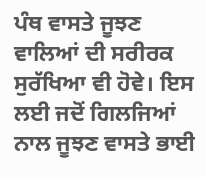ਪੰਥ ਵਾਸਤੇ ਜੂਝਣ ਵਾਲਿਆਂ ਦੀ ਸਰੀਰਕ ਸੁਰੱਖਿਆ ਵੀ ਹੋਵੇ। ਇਸ ਲਈ ਜਦੋਂ ਗਿਲਜਿਆਂ ਨਾਲ ਜੂਝਣ ਵਾਸਤੇ ਭਾਈ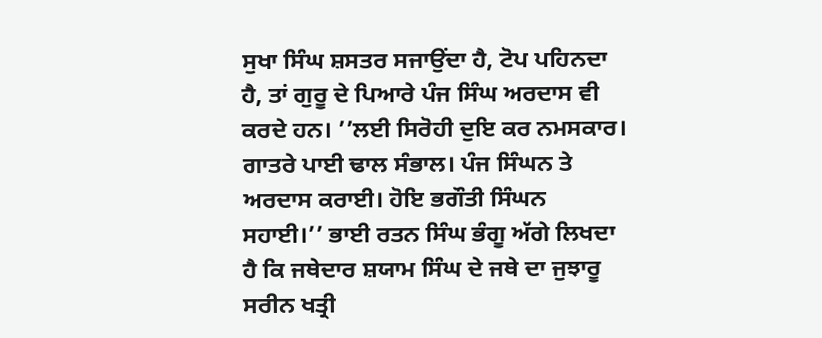ਸੁਖਾ ਸਿੰਘ ਸ਼ਸਤਰ ਸਜਾਉਂਦਾ ਹੈ, ਟੋਪ ਪਹਿਨਦਾ ਹੈ, ਤਾਂ ਗੁਰੂ ਦੇ ਪਿਆਰੇ ਪੰਜ ਸਿੰਘ ਅਰਦਾਸ ਵੀ ਕਰਦੇ ਹਨ। ’’ਲਈ ਸਿਰੋਹੀ ਦੁਇ ਕਰ ਨਮਸਕਾਰ। ਗਾਤਰੇ ਪਾਈ ਢਾਲ ਸੰਭਾਲ। ਪੰਜ ਸਿੰਘਨ ਤੇ ਅਰਦਾਸ ਕਰਾਈ। ਹੋਇ ਭਗੌਤੀ ਸਿੰਘਨ ਸਹਾਈ।’’ ਭਾਈ ਰਤਨ ਸਿੰਘ ਭੰਗੂ ਅੱਗੇ ਲਿਖਦਾ ਹੈ ਕਿ ਜਥੇਦਾਰ ਸ਼ਯਾਮ ਸਿੰਘ ਦੇ ਜਥੇ ਦਾ ਜੁਝਾਰੂ ਸਰੀਨ ਖਤ੍ਰੀ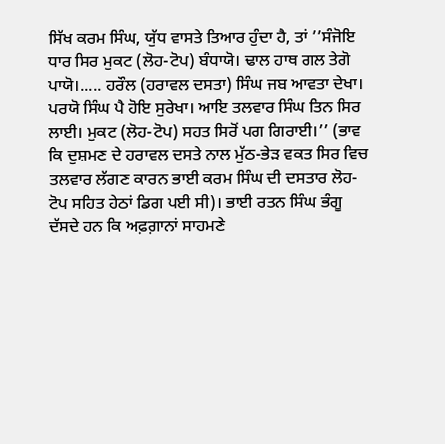ਸਿੱਖ ਕਰਮ ਸਿੰਘ, ਯੁੱਧ ਵਾਸਤੇ ਤਿਆਰ ਹੁੰਦਾ ਹੈ, ਤਾਂ ’’ਸੰਜੋਇ ਧਾਰ ਸਿਰ ਮੁਕਟ (ਲੋਹ-ਟੋਪ) ਬੰਧਾਯੋ। ਢਾਲ ਹਾਥ ਗਲ ਤੇਗੋ ਪਾਯੋ।..... ਹਰੌਲ (ਹਰਾਵਲ ਦਸਤਾ) ਸਿੰਘ ਜਬ ਆਵਤਾ ਦੇਖਾ। ਪਰਯੋ ਸਿੰਘ ਪੈ ਹੋਇ ਸੁਰੇਖਾ। ਆਇ ਤਲਵਾਰ ਸਿੰਘ ਤਿਨ ਸਿਰ ਲਾਈ। ਮੁਕਟ (ਲੋਹ-ਟੋਪ) ਸਹਤ ਸਿਰੋਂ ਪਗ ਗਿਰਾਈ।’’ (ਭਾਵ ਕਿ ਦੁਸ਼ਮਣ ਦੇ ਹਰਾਵਲ ਦਸਤੇ ਨਾਲ ਮੁੱਠ-ਭੇੜ ਵਕਤ ਸਿਰ ਵਿਚ ਤਲਵਾਰ ਲੱਗਣ ਕਾਰਨ ਭਾਈ ਕਰਮ ਸਿੰਘ ਦੀ ਦਸਤਾਰ ਲੋਹ-ਟੋਪ ਸਹਿਤ ਹੇਠਾਂ ਡਿਗ ਪਈ ਸੀ)। ਭਾਈ ਰਤਨ ਸਿੰਘ ਭੰਗੂ ਦੱਸਦੇ ਹਨ ਕਿ ਅਫ਼ਗ਼ਾਨਾਂ ਸਾਹਮਣੇ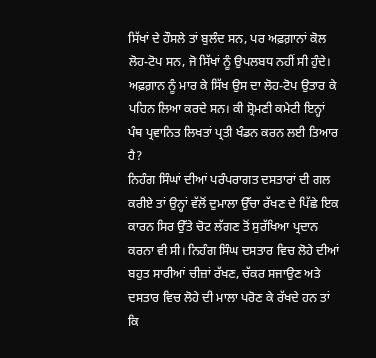ਸਿੱਖਾਂ ਦੇ ਹੌਸਲੇ ਤਾਂ ਬੁਲੰਦ ਸਨ, ਪਰ ਅਫ਼ਗ਼ਾਨਾਂ ਕੋਲ ਲੋਹ-ਟੋਪ ਸਨ, ਜੋ ਸਿੱਖਾਂ ਨੂੰ ਉਪਲਬਧ ਨਹੀਂ ਸੀ ਹੁੰਦੇ। ਅਫ਼ਗ਼ਾਨ ਨੂੰ ਮਾਰ ਕੇ ਸਿੱਖ ਉਸ ਦਾ ਲੋਹ-ਟੋਪ ਉਤਾਰ ਕੇ ਪਹਿਨ ਲਿਆ ਕਰਦੇ ਸਨ। ਕੀ ਸ਼੍ਰੋਮਣੀ ਕਮੇਟੀ ਇਨ੍ਹਾਂ ਪੰਥ ਪ੍ਰਵਾਨਿਤ ਲਿਖਤਾਂ ਪ੍ਰਤੀ ਖੰਡਨ ਕਰਨ ਲਈ ਤਿਆਰ ਹੈ?
ਨਿਹੰਗ ਸਿੰਘਾਂ ਦੀਆਂ ਪਰੰਪਰਾਗਤ ਦਸਤਾਰਾਂ ਦੀ ਗਲ ਕਰੀਏ ਤਾਂ ਉਨ੍ਹਾਂ ਵੱਲੋਂ ਦੁਮਾਲਾ ਉੱਚਾ ਰੱਖਣ ਦੇ ਪਿੱਛੇ ਇਕ ਕਾਰਨ ਸਿਰ ਉੱਤੇ ਚੋਟ ਲੱਗਣ ਤੋਂ ਸੁਰੱਖਿਆ ਪ੍ਰਦਾਨ ਕਰਨਾ ਵੀ ਸੀ। ਨਿਹੰਗ ਸਿੰਘ ਦਸਤਾਰ ਵਿਚ ਲੋਹੇ ਦੀਆਂ ਬਹੁਤ ਸਾਰੀਆਂ ਚੀਜ਼ਾਂ ਰੱਖਣ, ਚੱਕਰ ਸਜਾਉਣ ਅਤੇ ਦਸਤਾਰ ਵਿਚ ਲੋਹੇ ਦੀ ਮਾਲਾ ਪਰੋਣ ਕੇ ਰੱਖਦੇ ਹਨ ਤਾਂ ਕਿ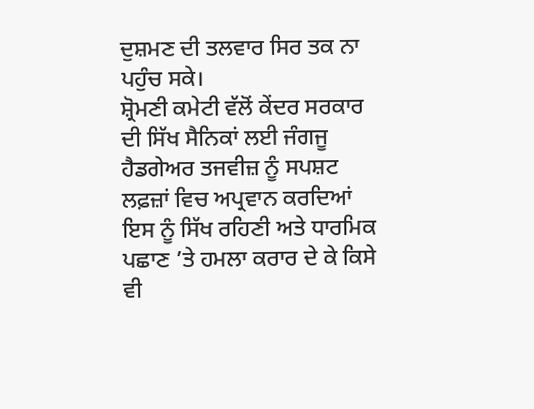ਦੁਸ਼ਮਣ ਦੀ ਤਲਵਾਰ ਸਿਰ ਤਕ ਨਾ ਪਹੁੰਚ ਸਕੇ।
ਸ਼੍ਰੋਮਣੀ ਕਮੇਟੀ ਵੱਲੋਂ ਕੇਂਦਰ ਸਰਕਾਰ ਦੀ ਸਿੱਖ ਸੈਨਿਕਾਂ ਲਈ ਜੰਗਜੂ ਹੈਡਗੇਅਰ ਤਜਵੀਜ਼ ਨੂੰ ਸਪਸ਼ਟ ਲਫ਼ਜ਼ਾਂ ਵਿਚ ਅਪ੍ਰਵਾਨ ਕਰਦਿਆਂ ਇਸ ਨੂੰ ਸਿੱਖ ਰਹਿਣੀ ਅਤੇ ਧਾਰਮਿਕ ਪਛਾਣ ’ਤੇ ਹਮਲਾ ਕਰਾਰ ਦੇ ਕੇ ਕਿਸੇ ਵੀ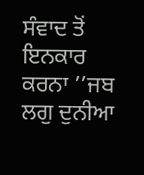ਸੰਵਾਦ ਤੋਂ ਇਨਕਾਰ ਕਰਨਾ ’’ਜਬ ਲਗੁ ਦੁਨੀਆ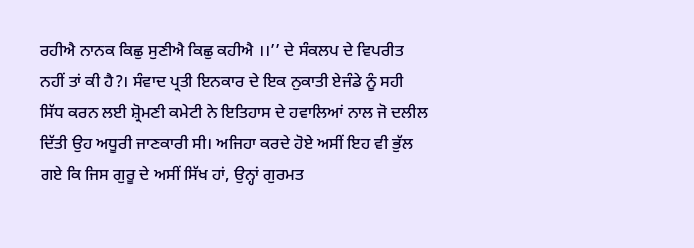ਰਹੀਐ ਨਾਨਕ ਕਿਛੁ ਸੁਣੀਐ ਕਿਛੁ ਕਹੀਐ ।।’’ ਦੇ ਸੰਕਲਪ ਦੇ ਵਿਪਰੀਤ ਨਹੀਂ ਤਾਂ ਕੀ ਹੈ?। ਸੰਵਾਦ ਪ੍ਰਤੀ ਇਨਕਾਰ ਦੇ ਇਕ ਨੁਕਾਤੀ ਏਜੰਡੇ ਨੂੰ ਸਹੀ ਸਿੱਧ ਕਰਨ ਲਈ ਸ਼੍ਰੋਮਣੀ ਕਮੇਟੀ ਨੇ ਇਤਿਹਾਸ ਦੇ ਹਵਾਲਿਆਂ ਨਾਲ ਜੋ ਦਲੀਲ ਦਿੱਤੀ ਉਹ ਅਧੂਰੀ ਜਾਣਕਾਰੀ ਸੀ। ਅਜਿਹਾ ਕਰਦੇ ਹੋਏ ਅਸੀਂ ਇਹ ਵੀ ਭੁੱਲ ਗਏ ਕਿ ਜਿਸ ਗੁਰੂ ਦੇ ਅਸੀਂ ਸਿੱਖ ਹਾਂ, ਉਨ੍ਹਾਂ ਗੁਰਮਤ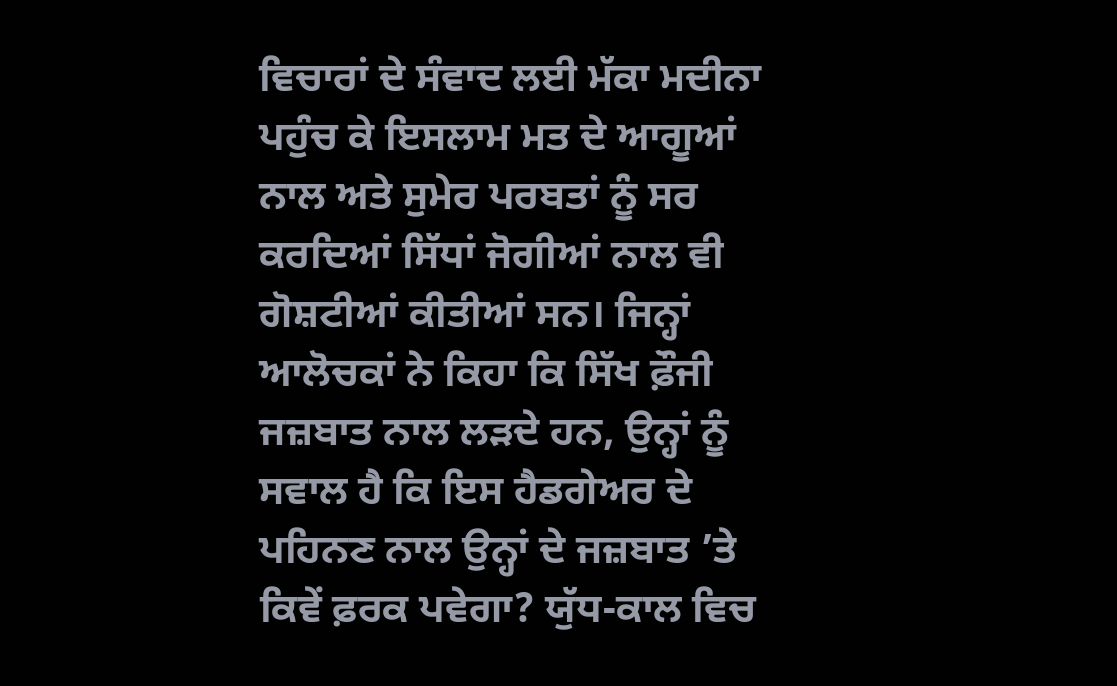ਵਿਚਾਰਾਂ ਦੇ ਸੰਵਾਦ ਲਈ ਮੱਕਾ ਮਦੀਨਾ ਪਹੁੰਚ ਕੇ ਇਸਲਾਮ ਮਤ ਦੇ ਆਗੂਆਂ ਨਾਲ ਅਤੇ ਸੁਮੇਰ ਪਰਬਤਾਂ ਨੂੰ ਸਰ ਕਰਦਿਆਂ ਸਿੱਧਾਂ ਜੋਗੀਆਂ ਨਾਲ ਵੀ ਗੋਸ਼ਟੀਆਂ ਕੀਤੀਆਂ ਸਨ। ਜਿਨ੍ਹਾਂ ਆਲੋਚਕਾਂ ਨੇ ਕਿਹਾ ਕਿ ਸਿੱਖ ਫ਼ੌਜੀ ਜਜ਼ਬਾਤ ਨਾਲ ਲੜਦੇ ਹਨ, ਉਨ੍ਹਾਂ ਨੂੰ ਸਵਾਲ ਹੈ ਕਿ ਇਸ ਹੈਡਗੇਅਰ ਦੇ ਪਹਿਨਣ ਨਾਲ ਉਨ੍ਹਾਂ ਦੇ ਜਜ਼ਬਾਤ ’ਤੇ ਕਿਵੇਂ ਫ਼ਰਕ ਪਵੇਗਾ? ਯੁੱਧ-ਕਾਲ ਵਿਚ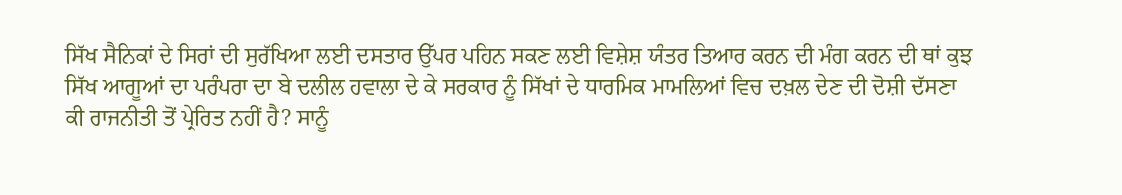ਸਿੱਖ ਸੈਨਿਕਾਂ ਦੇ ਸਿਰਾਂ ਦੀ ਸੁਰੱਖਿਆ ਲਈ ਦਸਤਾਰ ਉੱਪਰ ਪਹਿਨ ਸਕਣ ਲਈ ਵਿਸ਼ੇਸ਼ ਯੰਤਰ ਤਿਆਰ ਕਰਨ ਦੀ ਮੰਗ ਕਰਨ ਦੀ ਥਾਂ ਕੁਝ ਸਿੱਖ ਆਗੂਆਂ ਦਾ ਪਰੰਪਰਾ ਦਾ ਬੇ ਦਲੀਲ ਹਵਾਲਾ ਦੇ ਕੇ ਸਰਕਾਰ ਨੂੰ ਸਿੱਖਾਂ ਦੇ ਧਾਰਮਿਕ ਮਾਮਲਿਆਂ ਵਿਚ ਦਖ਼ਲ ਦੇਣ ਦੀ ਦੋਸ਼ੀ ਦੱਸਣਾ ਕੀ ਰਾਜਨੀਤੀ ਤੋਂ ਪ੍ਰੇਰਿਤ ਨਹੀਂ ਹੈ? ਸਾਨੂੰ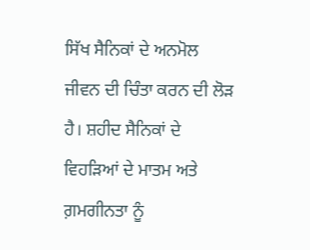ਸਿੱਖ ਸੈਨਿਕਾਂ ਦੇ ਅਨਮੋਲ ਜੀਵਨ ਦੀ ਚਿੰਤਾ ਕਰਨ ਦੀ ਲੋੜ ਹੈ। ਸ਼ਹੀਦ ਸੈਨਿਕਾਂ ਦੇ ਵਿਹੜਿਆਂ ਦੇ ਮਾਤਮ ਅਤੇ ਗ਼ਮਗੀਨਤਾ ਨੂੰ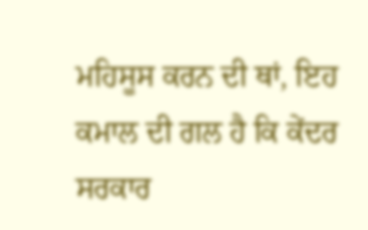ਮਹਿਸੂਸ ਕਰਨ ਦੀ ਥਾਂ, ਇਹ ਕਮਾਲ ਦੀ ਗਲ ਹੈ ਕਿ ਕੇਂਦਰ ਸਰਕਾਰ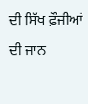ਦੀ ਸਿੱਖ ਫ਼ੌਜੀਆਂ ਦੀ ਜਾਨ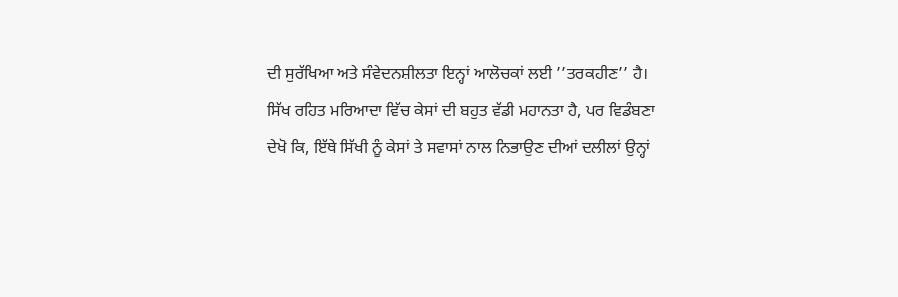ਦੀ ਸੁਰੱਖਿਆ ਅਤੇ ਸੰਵੇਦਨਸ਼ੀਲਤਾ ਇਨ੍ਹਾਂ ਆਲੋਚਕਾਂ ਲਈ ’’ਤਰਕਹੀਣ’’ ਹੈ। ਸਿੱਖ ਰਹਿਤ ਮਰਿਆਦਾ ਵਿੱਚ ਕੇਸਾਂ ਦੀ ਬਹੁਤ ਵੱਡੀ ਮਹਾਨਤਾ ਹੈ, ਪਰ ਵਿਡੰਬਣਾ ਦੇਖੋ ਕਿ, ਇੱਥੇ ਸਿੱਖੀ ਨੂੰ ਕੇਸਾਂ ਤੇ ਸਵਾਸਾਂ ਨਾਲ ਨਿਭਾਉਣ ਦੀਆਂ ਦਲੀਲਾਂ ਉਨ੍ਹਾਂ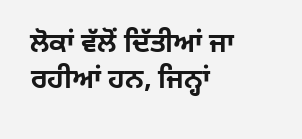ਲੋਕਾਂ ਵੱਲੋਂ ਦਿੱਤੀਆਂ ਜਾ ਰਹੀਆਂ ਹਨ, ਜਿਨ੍ਹਾਂ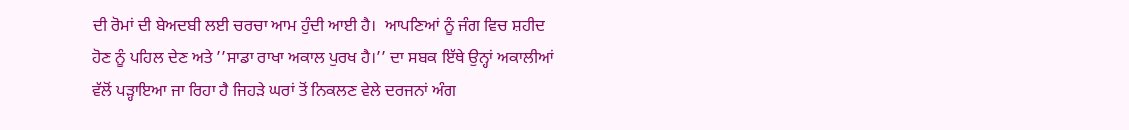ਦੀ ਰੋਮਾਂ ਦੀ ਬੇਅਦਬੀ ਲਈ ਚਰਚਾ ਆਮ ਹੁੰਦੀ ਆਈ ਹੈ।  ਆਪਣਿਆਂ ਨੂੰ ਜੰਗ ਵਿਚ ਸ਼ਹੀਦ ਹੋਣ ਨੂੰ ਪਹਿਲ ਦੇਣ ਅਤੇ ’’ਸਾਡਾ ਰਾਖਾ ਅਕਾਲ ਪੁਰਖ ਹੈ।’’ ਦਾ ਸਬਕ ਇੱਥੇ ਉਨ੍ਹਾਂ ਅਕਾਲੀਆਂ ਵੱਲੋਂ ਪੜ੍ਹਾਇਆ ਜਾ ਰਿਹਾ ਹੈ ਜਿਹੜੇ ਘਰਾਂ ਤੋਂ ਨਿਕਲਣ ਵੇਲੇ ਦਰਜਨਾਂ ਅੰਗ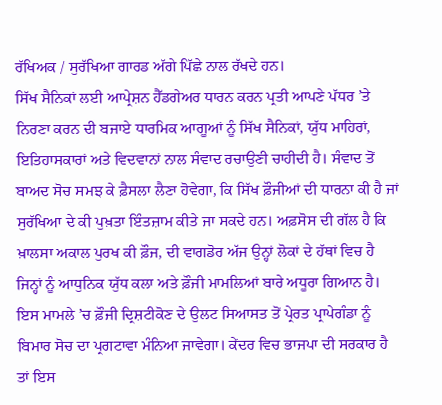ਰੱਖਿਅਕ / ਸੁਰੱਖਿਆ ਗਾਰਡ ਅੱਗੇ ਪਿੱਛੇ ਨਾਲ ਰੱਖਦੇ ਹਨ।
ਸਿੱਖ ਸੈਨਿਕਾਂ ਲਈ ਆਪ੍ਰੇਸ਼ਨ ਹੈੱਡਗੇਅਰ ਧਾਰਨ ਕਰਨ ਪ੍ਰਤੀ ਆਪਣੇ ਪੱਧਰ ’ਤੇ ਨਿਰਣਾ ਕਰਨ ਦੀ ਬਜਾਏ ਧਾਰਮਿਕ ਆਗੂਆਂ ਨੂੰ ਸਿੱਖ ਸੈਨਿਕਾਂ, ਯੁੱਧ ਮਾਹਿਰਾਂ, ਇਤਿਹਾਸਕਾਰਾਂ ਅਤੇ ਵਿਦਵਾਨਾਂ ਨਾਲ ਸੰਵਾਦ ਰਚਾਉਣੀ ਚਾਹੀਦੀ ਹੈ। ਸੰਵਾਦ ਤੋਂ ਬਾਅਦ ਸੋਚ ਸਮਝ ਕੇ ਫ਼ੈਸਲਾ ਲੈਣਾ ਹੋਵੇਗਾ, ਕਿ ਸਿੱਖ ਫ਼ੌਜੀਆਂ ਦੀ ਧਾਰਨਾ ਕੀ ਹੈ ਜਾਂ ਸੁਰੱਖਿਆ ਦੇ ਕੀ ਪੁਖ਼ਤਾ ਇੰਤਜ਼ਾਮ ਕੀਤੇ ਜਾ ਸਕਦੇ ਹਨ। ਅਫ਼ਸੋਸ ਦੀ ਗੱਲ ਹੈ ਕਿ ਖ਼ਾਲਸਾ ਅਕਾਲ ਪੁਰਖ ਕੀ ਫ਼ੌਜ, ਦੀ ਵਾਗਡੋਰ ਅੱਜ ਉਨ੍ਹਾਂ ਲੋਕਾਂ ਦੇ ਹੱਥਾਂ ਵਿਚ ਹੈ ਜਿਨ੍ਹਾਂ ਨੂੰ ਆਧੁਨਿਕ ਯੁੱਧ ਕਲਾ ਅਤੇ ਫ਼ੌਜੀ ਮਾਮਲਿਆਂ ਬਾਰੇ ਅਧੂਰਾ ਗਿਆਨ ਹੈ। ਇਸ ਮਾਮਲੇ ’ਚ ਫ਼ੌਜੀ ਦ੍ਰਿਸ਼ਟੀਕੋਣ ਦੇ ਉਲਟ ਸਿਆਸਤ ਤੋਂ ਪ੍ਰੇਰਤ ਪ੍ਰਾਪੇਗੰਡਾ ਨੂੰ ਬਿਮਾਰ ਸੋਚ ਦਾ ਪ੍ਰਗਟਾਵਾ ਮੰਨਿਆ ਜਾਵੇਗਾ। ਕੇਂਦਰ ਵਿਚ ਭਾਜਪਾ ਦੀ ਸਰਕਾਰ ਹੈ ਤਾਂ ਇਸ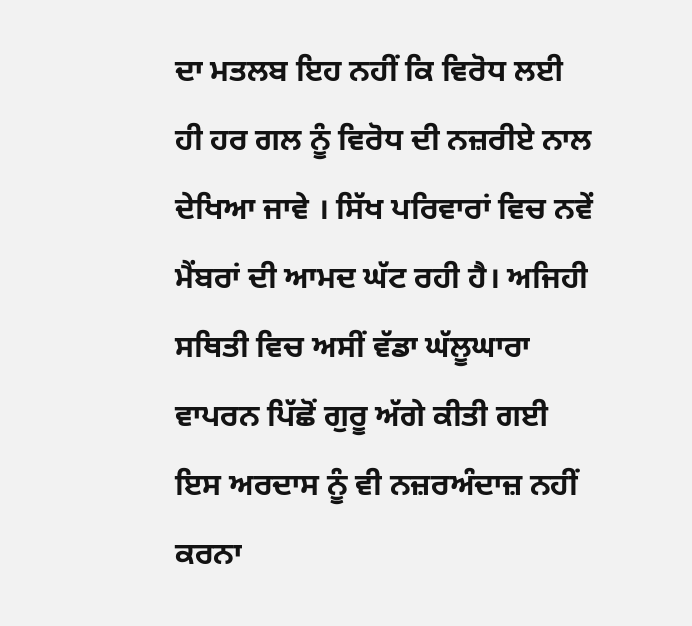ਦਾ ਮਤਲਬ ਇਹ ਨਹੀਂ ਕਿ ਵਿਰੋਧ ਲਈ ਹੀ ਹਰ ਗਲ ਨੂੰ ਵਿਰੋਧ ਦੀ ਨਜ਼ਰੀਏ ਨਾਲ ਦੇਖਿਆ ਜਾਵੇ । ਸਿੱਖ ਪਰਿਵਾਰਾਂ ਵਿਚ ਨਵੇਂ ਮੈਂਬਰਾਂ ਦੀ ਆਮਦ ਘੱਟ ਰਹੀ ਹੈ। ਅਜਿਹੀ ਸਥਿਤੀ ਵਿਚ ਅਸੀਂ ਵੱਡਾ ਘੱਲੂਘਾਰਾ ਵਾਪਰਨ ਪਿੱਛੋਂ ਗੁਰੂ ਅੱਗੇ ਕੀਤੀ ਗਈ ਇਸ ਅਰਦਾਸ ਨੂੰ ਵੀ ਨਜ਼ਰਅੰਦਾਜ਼ ਨਹੀਂ ਕਰਨਾ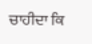ਚਾਹੀਦਾ ਕਿ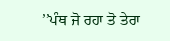’’ਪੰਥ ਜੋ ਰਹਾ ਤੋ ਤੇਰਾ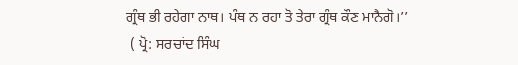ਗ੍ਰੰਥ ਭੀ ਰਹੇਗਾ ਨਾਥ। ਪੰਥ ਨ ਰਹਾ ਤੋ ਤੇਰਾ ਗ੍ਰੰਥ ਕੌਣ ਮਾਨੈਗੋ।’’
 ( ਪ੍ਰੋ: ਸਰਚਾਂਦ ਸਿੰਘ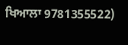ਖਿਆਲਾ 9781355522)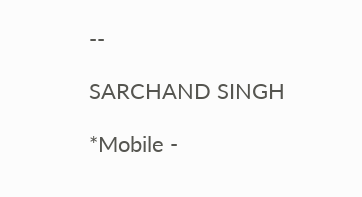--

SARCHAND SINGH

*Mobile -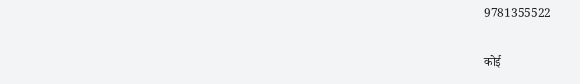9781355522

कोई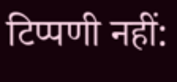टिप्पणी नहीं: